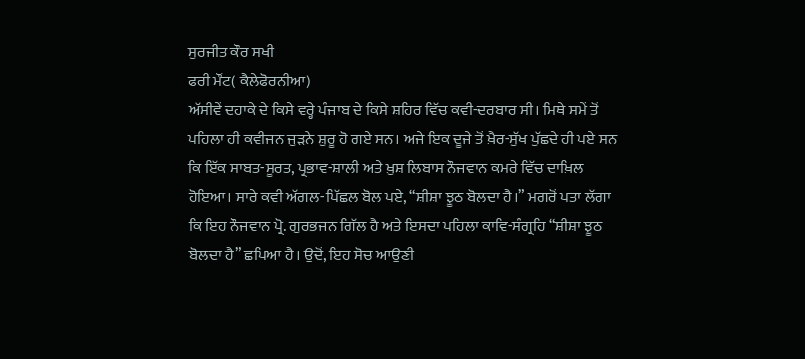ਸੁਰਜੀਤ ਕੌਰ ਸਖੀ
ਫਰੀ ਮੌਂਟ( ਕੈਲੇਫੋਰਨੀਆ)
ਅੱਸੀਵੇਂ ਦਹਾਕੇ ਦੇ ਕਿਸੇ ਵਰ੍ਹੇ ਪੰਜਾਬ ਦੇ ਕਿਸੇ ਸ਼ਹਿਰ ਵਿੱਚ ਕਵੀ-ਦਰਬਾਰ ਸੀ। ਮਿਥੇ ਸਮੇਂ ਤੋਂ ਪਹਿਲਾ ਹੀ ਕਵੀਜਨ ਜੁੜਨੇ ਸ਼ੁਰੂ ਹੋ ਗਏ ਸਨ। ਅਜੇ ਇਕ ਦੂਜੇ ਤੋਂ ਖ਼ੈਰ-ਸੁੱਖ ਪੁੱਛਦੇ ਹੀ ਪਏ ਸਨ ਕਿ ਇੱਕ ਸਾਬਤ-ਸੂਰਤ, ਪ੍ਰਭਾਵ-ਸ਼ਾਲੀ ਅਤੇ ਖ਼ੁਸ਼ ਲਿਬਾਸ ਨੌਜਵਾਨ ਕਮਰੇ ਵਿੱਚ ਦਾਖ਼ਿਲ ਹੋਇਆ। ਸਾਰੇ ਕਵੀ ਅੱਗਲ-ਪਿੱਛਲ ਬੋਲ ਪਏ, “ਸ਼ੀਸ਼ਾ ਝੂਠ ਬੋਲਦਾ ਹੈ।” ਮਗਰੋਂ ਪਤਾ ਲੱਗਾ ਕਿ ਇਹ ਨੌਜਵਾਨ ਪ੍ਰੋ. ਗੁਰਭਜਨ ਗਿੱਲ ਹੈ ਅਤੇ ਇਸਦਾ ਪਹਿਲਾ ਕਾਵਿ-ਸੰਗ੍ਰਹਿ “ਸ਼ੀਸ਼ਾ ਝੂਠ ਬੋਲਦਾ ਹੈ” ਛਪਿਆ ਹੈ। ਉਦੋਂ, ਇਹ ਸੋਚ ਆਉਣੀ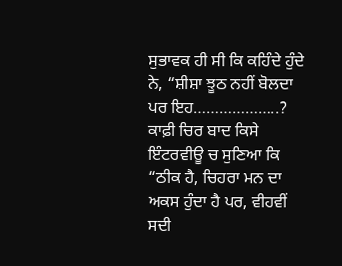ਸੁਭਾਵਕ ਹੀ ਸੀ ਕਿ ਕਹਿੰਦੇ ਹੁੰਦੇ ਨੇ, “ਸ਼ੀਸ਼ਾ ਝੂਠ ਨਹੀਂ ਬੋਲਦਾ ਪਰ ਇਹ………………..? ਕਾਫ਼ੀ ਚਿਰ ਬਾਦ ਕਿਸੇ ਇੰਟਰਵੀਊ ਚ ਸੁਣਿਆ ਕਿ “ਠੀਕ ਹੈ, ਚਿਹਰਾ ਮਨ ਦਾ ਅਕਸ ਹੁੰਦਾ ਹੈ ਪਰ, ਵੀਹਵੀਂ ਸਦੀ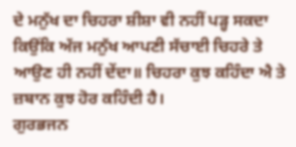ਦੇ ਮਨੁੱਖ ਦਾ ਚਿਹਰਾ ਸ਼ੀਸ਼ਾ ਵੀ ਨਹੀਂ ਪੜ੍ਹ ਸਕਦਾ ਕਿਉਂਕਿ ਅੱਜ ਮਨੁੱਖ ਆਪਣੀ ਸੱਚਾਈ ਚਿਹਰੇ ਤੇ ਆਉਣ ਹੀ ਨਹੀਂ ਦੇਂਦਾ॥ ਚਿਹਰਾ ਕੁਝ ਕਹਿੰਦਾ ਐ ਤੇ ਜ਼ਬਾਨ ਕੁਝ ਹੋਰ ਕਹਿੰਦੀ ਹੈ।
ਗੁਰਭਜਨ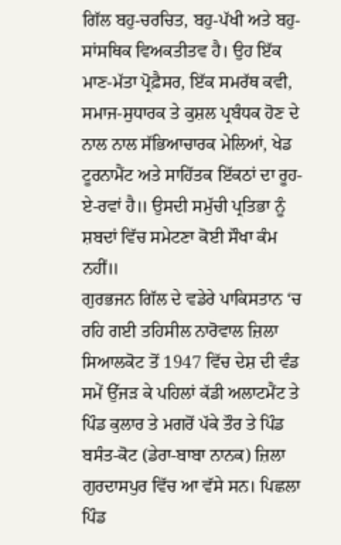ਗਿੱਲ ਬਹੁ-ਚਰਚਿਤ, ਬਹੁ-ਪੱਖੀ ਅਤੇ ਬਹੁ-ਸਾਂਸਥਿਕ ਵਿਅਕਤੀਤਵ ਹੈ। ਉਹ ਇੱਕ ਮਾਣ-ਮੱਤਾ ਪ੍ਰੋਫ਼ੈਸਰ, ਇੱਕ ਸਮਰੱਥ ਕਵੀ, ਸਮਾਜ-ਸੁਧਾਰਕ ਤੇ ਕੁਸ਼ਲ ਪ੍ਰਬੰਧਕ ਹੋਣ ਦੇ ਨਾਲ ਨਾਲ ਸੱਭਿਆਚਾਰਕ ਮੇਲਿਆਂ, ਖੇਡ ਟੂਰਨਾਮੈਂਟ ਅਤੇ ਸਾਹਿੱਤਕ ਇੱਕਠਾਂ ਦਾ ਰੂਹ-ਏ-ਰਵਾਂ ਹੈ॥ ਉਸਦੀ ਸਮੁੱਚੀ ਪ੍ਰਤਿਭਾ ਨੂੰ ਸ਼ਬਦਾਂ ਵਿੱਚ ਸਮੇਟਣਾ ਕੋਈ ਸੌਖਾ ਕੰਮ ਨਹੀਂ॥
ਗੁਰਭਜਨ ਗਿੱਲ ਦੇ ਵਡੇਰੇ ਪਾਕਿਸਤਾਨ ‘ਚ ਰਹਿ ਗਈ ਤਹਿਸੀਲ ਨਾਰੋਵਾਲ ਜ਼ਿਲਾ ਸਿਆਲਕੋਟ ਤੋਂ 1947 ਵਿੱਚ ਦੇਸ਼ ਦੀ ਵੰਡ ਸਮੇਂ ਉੱਜੜ ਕੇ ਪਹਿਲਾਂ ਕੱਡੀ ਅਲਾਟਮੈਂਟ ਤੇ ਪਿੰਡ ਕੁਲਾਰ ਤੇ ਮਗਰੋਂ ਪੱਕੇ ਤੌਰ ਤੇ ਪਿੰਡ ਬਸੰਤ-ਕੋਟ (ਡੇਰਾ-ਬਾਬਾ ਨਾਨਕ) ਜ਼ਿਲਾ ਗੁਰਦਾਸਪੁਰ ਵਿੱਚ ਆ ਵੱਸੇ ਸਨ। ਪਿਛਲਾ ਪਿੰਡ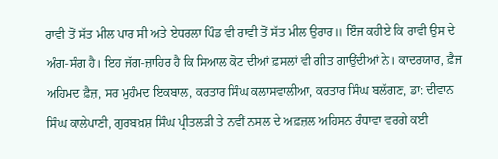ਰਾਵੀ ਤੋਂ ਸੱਤ ਮੀਲ ਪਾਰ ਸੀ ਅਤੇ ਏਧਰਲਾ ਪਿੰਡ ਵੀ ਰਾਵੀ ਤੋਂ ਸੱਤ ਮੀਲ ਉਰਾਰ॥ ਇੰਜ ਕਹੀਏ ਕਿ ਰਾਵੀ ਉਸ ਦੇ ਅੰਗ-ਸੰਗ ਹੈ। ਇਹ ਜੱਗ-ਜ਼ਾਹਿਰ ਹੈ ਕਿ ਸਿਆਲ ਕੋਟ ਦੀਆਂ ਫ਼ਸਲਾਂ ਵੀ ਗੀਤ ਗਾਉਂਦੀਆਂ ਨੇ। ਕਾਦਰਯਾਰ, ਫ਼ੈਜ ਅਹਿਮਦ ਫ਼ੈਜ਼, ਸਰ ਮੁਹੰਮਦ ਇਕਬਾਲ, ਕਰਤਾਰ ਸਿੰਘ ਕਲਾਸਵਾਲੀਆ, ਕਰਤਾਰ ਸਿੰਘ ਬਲੱਗਣ, ਡਾ: ਦੀਵਾਨ ਸਿੰਘ ਕਾਲੇਪਾਣੀ, ਗੁਰਬਖ਼ਸ਼ ਸਿੰਘ ਪ੍ਰੀਤਲੜੀ ਤੇ ਨਵੀਂ ਨਸਲ ਦੇ ਅਫ਼ਜ਼ਲ ਅਹਿਸਨ ਰੰਧਾਵਾ ਵਰਗੇ ਕਈ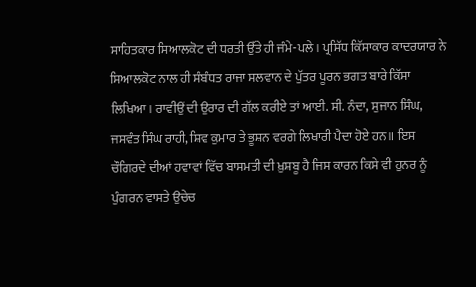ਸਾਹਿਤਕਾਰ ਸਿਆਲਕੋਟ ਦੀ ਧਰਤੀ ਉੱਤੇ ਹੀ ਜੰਮੇ-ਪਲੇ। ਪ੍ਰਸਿੱਧ ਕਿੱਸਾਕਾਰ ਕਾਦਰਯਾਰ ਨੇ ਸਿਆਲਕੋਟ ਨਾਲ ਹੀ ਸੰਬੰਧਤ ਰਾਜਾ ਸਲਵਾਨ ਦੇ ਪੁੱਤਰ ਪੂਰਨ ਭਗਤ ਬਾਰੇ ਕਿੱਸਾ ਲਿਖਿਆ। ਰਾਵੀਉਂ ਦੀ ਉਰਾਰ ਦੀ ਗੱਲ ਕਰੀਏ ਤਾਂ ਆਈ. ਸੀ. ਨੰਦਾ, ਸੁਜਾਨ ਸਿੰਘ, ਜਸਵੰਤ ਸਿੰਘ ਰਾਹੀ, ਸ਼ਿਵ ਕੁਮਾਰ ਤੇ ਭੂਸ਼ਨ ਵਰਗੇ ਲਿਖਾਰੀ ਪੈਦਾ ਹੋਏ ਹਨ॥ ਇਸ ਚੌਗਿਰਦੇ ਦੀਆਂ ਹਵਾਵਾਂ ਵਿੱਚ ਬਾਸਮਤੀ ਦੀ ਖ਼ੁਸ਼ਬੂ ਹੈ ਜਿਸ ਕਾਰਨ ਕਿਸੇ ਵੀ ਹੁਨਰ ਨੂੰ ਪੁੰਗਰਨ ਵਾਸਤੇ ਉਚੇਚ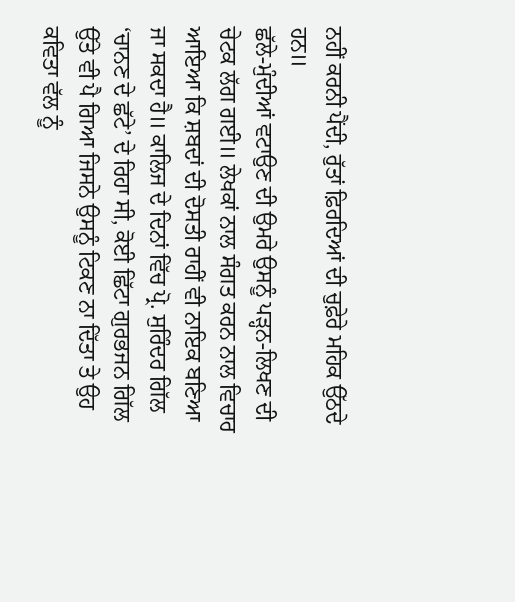ਨਹੀਂ ਕਰਨੀ ਪੈਂਦੀ, ਰੁੱਤਾਂ ਫ਼ਿਰਦਿਆਂ ਦੀ ਚੁਫ਼ੇਰੇ ਮਹਿਕ ਉੱਠਦੇ ਹਨ॥
ਛੱਲੇ-ਮੁੰਦੀਆਂ ਵਟਾਉਣ ਦੀ ਉਮਰੇ ਉਸਨੂੰ ਪੜ੍ਹਨ-ਲਿਖਣ ਦੀ ਚੇਟਕ ਲੱਗ ਗਈ॥ ਲੇਖਕਾਂ ਨਾਲ ਸੰਗਤ ਕਰਨ ਨਾਲ ਵਿਚਾਰ ਆਇਆ ਕਿ ਸ਼ਬਦਾਂ ਦੀ ਦੋਸਤੀ ਰਾਹੀਂ ਵੀ ਨਾਇਕ ਬਣਿਆ ਜਾ ਸਕਦਾ ਹੈ॥ ਕਾਲਿਜ ਦੇ ਦਿਨਾਂ ਵਿੱਚ ਪ੍ਰੋ. ਸੁਰਿੰਦਰ ਗਿੱਲ ‘ਚਾਨਣ ਦੇ ਛੱਟੇ’ ਦੇ ਰਿਹਾ ਸੀ, ਕੋਈ ਛਿੱਟਾ ਗੁਰਭਜਨ ਗਿੱਲ ਉੱਤੇ ਵੀ ਪੈ ਗਿਆ ਜਿਸਨੇ ਉਸਨੂੰ ਟਿਕਣ ਨਾ ਦਿੱਤਾ ਤੇ ਉਹ ਕਵਿਤਾ ਵੱਲ ਨੂੰ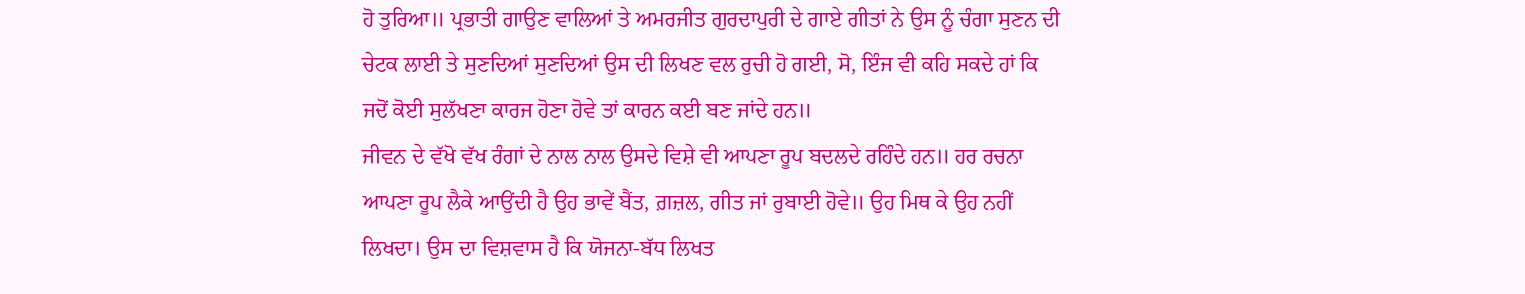ਹੋ ਤੁਰਿਆ॥ ਪ੍ਰਭਾਤੀ ਗਾਉਣ ਵਾਲਿਆਂ ਤੇ ਅਮਰਜੀਤ ਗੁਰਦਾਪੁਰੀ ਦੇ ਗਾਏ ਗੀਤਾਂ ਨੇ ਉਸ ਨੂੰ ਚੰਗਾ ਸੁਣਨ ਦੀ ਚੇਟਕ ਲਾਈ ਤੇ ਸੁਣਦਿਆਂ ਸੁਣਦਿਆਂ ਉਸ ਦੀ ਲਿਖਣ ਵਲ ਰੁਚੀ ਹੋ ਗਈ, ਸੋ, ਇੰਜ ਵੀ ਕਹਿ ਸਕਦੇ ਹਾਂ ਕਿ ਜਦੋਂ ਕੋਈ ਸੁਲੱਖਣਾ ਕਾਰਜ ਹੋਣਾ ਹੋਵੇ ਤਾਂ ਕਾਰਨ ਕਈ ਬਣ ਜਾਂਦੇ ਹਨ॥
ਜੀਵਨ ਦੇ ਵੱਖੋ ਵੱਖ ਰੰਗਾਂ ਦੇ ਨਾਲ ਨਾਲ ਉਸਦੇ ਵਿਸ਼ੇ ਵੀ ਆਪਣਾ ਰੂਪ ਬਦਲਦੇ ਰਹਿੰਦੇ ਹਨ॥ ਹਰ ਰਚਨਾ ਆਪਣਾ ਰੂਪ ਲੈਕੇ ਆਉਂਦੀ ਹੈ ਉਹ ਭਾਵੇਂ ਬੈਂਤ, ਗ਼ਜ਼ਲ, ਗੀਤ ਜਾਂ ਰੁਬਾਈ ਹੋਵੇ॥ ਉਹ ਮਿਥ ਕੇ ਉਹ ਨਹੀਂ ਲਿਖਦਾ। ਉਸ ਦਾ ਵਿਸ਼ਵਾਸ ਹੈ ਕਿ ਯੋਜਨਾ-ਬੱਧ ਲਿਖਤ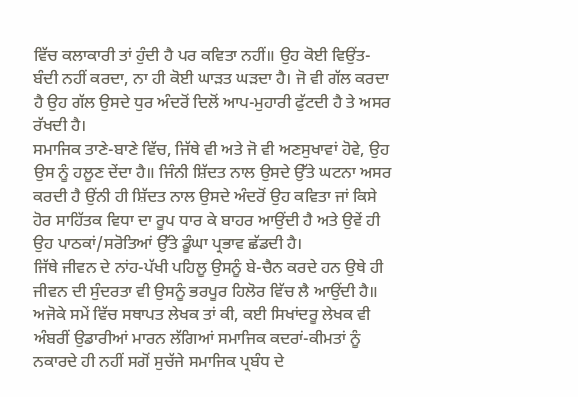ਵਿੱਚ ਕਲਾਕਾਰੀ ਤਾਂ ਹੁੰਦੀ ਹੈ ਪਰ ਕਵਿਤਾ ਨਹੀਂ॥ ਉਹ ਕੋਈ ਵਿਉਂਤ-ਬੰਦੀ ਨਹੀਂ ਕਰਦਾ, ਨਾ ਹੀ ਕੋਈ ਘਾੜਤ ਘੜਦਾ ਹੈ। ਜੋ ਵੀ ਗੱਲ ਕਰਦਾ ਹੈ ਉਹ ਗੱਲ ਉਸਦੇ ਧੁਰ ਅੰਦਰੋਂ ਦਿਲੋਂ ਆਪ-ਮੁਹਾਰੀ ਫੁੱਟਦੀ ਹੈ ਤੇ ਅਸਰ ਰੱਖਦੀ ਹੈ।
ਸਮਾਜਿਕ ਤਾਣੇ-ਬਾਣੇ ਵਿੱਚ, ਜਿੱਥੇ ਵੀ ਅਤੇ ਜੋ ਵੀ ਅਣਸੁਖਾਵਾਂ ਹੋਵੇ, ਉਹ ਉਸ ਨੂੰ ਹਲੂਣ ਦੇਂਦਾ ਹੈ॥ ਜਿੰਨੀ ਸ਼ਿੱਦਤ ਨਾਲ ਉਸਦੇ ਉੱਤੇ ਘਟਨਾ ਅਸਰ ਕਰਦੀ ਹੈ ਉਂਨੀ ਹੀ ਸ਼ਿੱਦਤ ਨਾਲ ਉਸਦੇ ਅੰਦਰੋਂ ਉਹ ਕਵਿਤਾ ਜਾਂ ਕਿਸੇ ਹੋਰ ਸਾਹਿੱਤਕ ਵਿਧਾ ਦਾ ਰੂਪ ਧਾਰ ਕੇ ਬਾਹਰ ਆਉਂਦੀ ਹੈ ਅਤੇ ਉਵੇਂ ਹੀ ਉਹ ਪਾਠਕਾਂ/ਸਰੋਤਿਆਂ ਉੱਤੇ ਡੂੰਘਾ ਪ੍ਰਭਾਵ ਛੱਡਦੀ ਹੈ।
ਜਿੱਥੇ ਜੀਵਨ ਦੇ ਨਾਂਹ-ਪੱਖੀ ਪਹਿਲੂ ਉਸਨੂੰ ਬੇ-ਚੈਨ ਕਰਦੇ ਹਨ ਉਥੇ ਹੀ ਜੀਵਨ ਦੀ ਸੁੰਦਰਤਾ ਵੀ ਉਸਨੂੰ ਭਰਪੂਰ ਹਿਲੋਰ ਵਿੱਚ ਲੈ ਆਉਂਦੀ ਹੈ॥ ਅਜੋਕੇ ਸਮੇਂ ਵਿੱਚ ਸਥਾਪਤ ਲੇਖਕ ਤਾਂ ਕੀ, ਕਈ ਸਿਖਾਂਦਰੂ ਲੇਖਕ ਵੀ ਅੰਬਰੀਂ ਉਡਾਰੀਆਂ ਮਾਰਨ ਲੱਗਿਆਂ ਸਮਾਜਿਕ ਕਦਰਾਂ-ਕੀਮਤਾਂ ਨੂੰ ਨਕਾਰਦੇ ਹੀ ਨਹੀਂ ਸਗੋਂ ਸੁਚੱਜੇ ਸਮਾਜਿਕ ਪ੍ਰਬੰਧ ਦੇ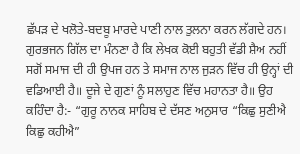ਛੱਪੜ ਦੇ ਖਲੋਤੇ-ਬਦਬੂ ਮਾਰਦੇ ਪਾਣੀ ਨਾਲ ਤੁਲਨਾ ਕਰਨ ਲੱਗਦੇ ਹਨ। ਗੁਰਭਜਨ ਗਿੱਲ ਦਾ ਮੰਨਣਾ ਹੈ ਕਿ ਲੇਖਕ ਕੋਈ ਬਹੁਤੀ ਵੱਡੀ ਸ਼ੈਅ ਨਹੀਂ ਸਗੋਂ ਸਮਾਜ ਦੀ ਹੀ ਉਪਜ ਹਨ ਤੇ ਸਮਾਜ ਨਾਲ ਜੁੜਨ ਵਿੱਚ ਹੀ ਉਨ੍ਹਾਂ ਦੀ ਵਡਿਆਈ ਹੈ॥ ਦੂਜੇ ਦੇ ਗੁਣਾਂ ਨੂੰ ਸਲਾਹੁਣ ਵਿੱਚ ਮਹਾਨਤਾ ਹੈ॥ ਉਹ ਕਹਿੰਦਾ ਹੈ:- “ਗੁਰੂ ਨਾਨਕ ਸਾਹਿਬ ਦੇ ਦੱਸਣ ਅਨੁਸਾਰ “ਕਿਛੁ ਸੁਣੀਐ ਕਿਛੁ ਕਹੀਐ”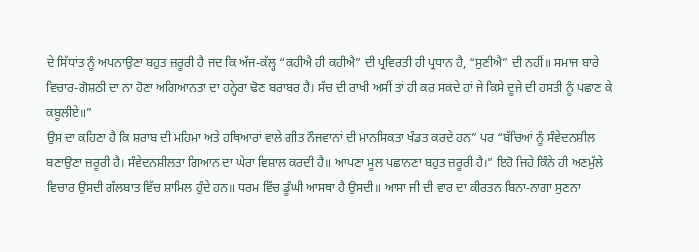ਦੇ ਸਿੱਧਾਂਤ ਨੂੰ ਅਪਨਾਉਣਾ ਬਹੁਤ ਜ਼ਰੂਰੀ ਹੈ ਜਦ ਕਿ ਅੱਜ-ਕੱਲ੍ਹ “ਕਹੀਐ ਹੀ ਕਹੀਐ” ਦੀ ਪ੍ਰਵਿਰਤੀ ਹੀ ਪ੍ਰਧਾਨ ਹੈ, “ਸੁਣੀਐ” ਦੀ ਨਹੀਂ॥ ਸਮਾਜ ਬਾਰੇ ਵਿਚਾਰ-ਗੋਸ਼ਠੀ ਦਾ ਨਾ ਹੋਣਾ ਅਗਿਆਨਤਾ ਦਾ ਹਨ੍ਹੇਰਾ ਢੋਣ ਬਰਾਬਰ ਹੈ। ਸੱਚ ਦੀ ਰਾਖੀ ਅਸੀਂ ਤਾਂ ਹੀ ਕਰ ਸਕਦੇ ਹਾਂ ਜੇ ਕਿਸੇ ਦੂਜੇ ਦੀ ਹਸਤੀ ਨੂੰ ਪਛਾਣ ਕੇ ਕਬੂਲੀਏ॥”
ਉਸ ਦਾ ਕਹਿਣਾ ਹੈ ਕਿ ਸ਼ਰਾਬ ਦੀ ਮਹਿਮਾ ਅਤੇ ਹਥਿਆਰਾਂ ਵਾਲੇ ਗੀਤ ਨੌਜਵਾਨਾਂ ਦੀ ਮਾਨਸਿਕਤਾ ਖੰਡਤ ਕਰਦੇ ਹਨ” ਪਰ “ਬੱਚਿਆਂ ਨੂੰ ਸੰਵੇਦਨਸ਼ੀਲ ਬਣਾਉਣਾ ਜ਼ਰੂਰੀ ਹੈ। ਸੰਵੇਦਨਸ਼ੀਲਤਾ ਗਿਆਨ ਦਾ ਘੇਰਾ ਵਿਸ਼ਾਲ ਕਰਦੀ ਹੈ॥ ਆਪਣਾ ਮੂਲ ਪਛਾਨਣਾ ਬਹੁਤ ਜ਼ਰੂਰੀ ਹੈ।” ਇਹੋ ਜਿਹੇ ਕਿੰਨੇ ਹੀ ਅਣਮੁੱਲੇ ਵਿਚਾਰ ਉਸਦੀ ਗੱਲਬਾਤ ਵਿੱਚ ਸ਼ਾਮਿਲ ਹੁੰਦੇ ਹਨ॥ ਧਰਮ ਵਿੱਚ ਡੂੰਘੀ ਆਸਥਾ ਹੈ ਉਸਦੀ॥ ਆਸਾ ਜੀ ਦੀ ਵਾਰ ਦਾ ਕੀਰਤਨ ਬਿਨਾ-ਨਾਗਾ ਸੁਣਨਾ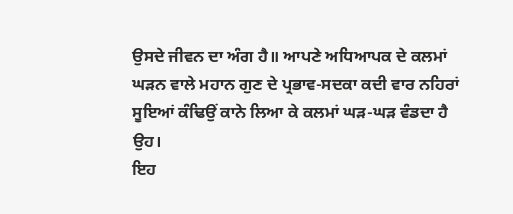ਉਸਦੇ ਜੀਵਨ ਦਾ ਅੰਗ ਹੈ॥ ਆਪਣੇ ਅਧਿਆਪਕ ਦੇ ਕਲਮਾਂ ਘੜਨ ਵਾਲੇ ਮਹਾਨ ਗੁਣ ਦੇ ਪ੍ਰਭਾਵ-ਸਦਕਾ ਕਦੀ ਵਾਰ ਨਹਿਰਾਂ ਸੂਇਆਂ ਕੰਢਿਉਂ ਕਾਨੇ ਲਿਆ ਕੇ ਕਲਮਾਂ ਘੜ-ਘੜ ਵੰਡਦਾ ਹੈ ਉਹ।
ਇਹ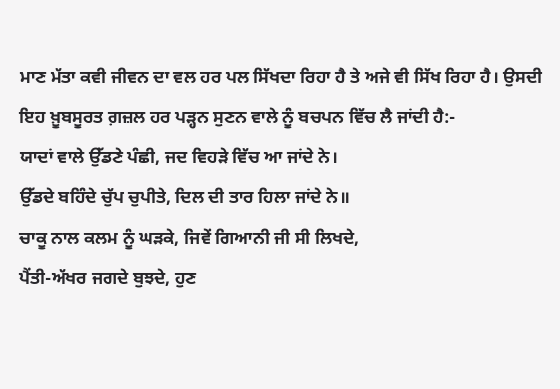ਮਾਣ ਮੱਤਾ ਕਵੀ ਜੀਵਨ ਦਾ ਵਲ ਹਰ ਪਲ ਸਿੱਖਦਾ ਰਿਹਾ ਹੈ ਤੇ ਅਜੇ ਵੀ ਸਿੱਖ ਰਿਹਾ ਹੈ। ਉਸਦੀ ਇਹ ਖ਼ੂਬਸੂਰਤ ਗ਼ਜ਼ਲ ਹਰ ਪੜ੍ਹਨ ਸੁਣਨ ਵਾਲੇ ਨੂੰ ਬਚਪਨ ਵਿੱਚ ਲੈ ਜਾਂਦੀ ਹੈ:-
ਯਾਦਾਂ ਵਾਲੇ ਉੱਡਣੇ ਪੰਛੀ, ਜਦ ਵਿਹੜੇ ਵਿੱਚ ਆ ਜਾਂਦੇ ਨੇ।
ਉੱਡਦੇ ਬਹਿੰਦੇ ਚੁੱਪ ਚੁਪੀਤੇ, ਦਿਲ ਦੀ ਤਾਰ ਹਿਲਾ ਜਾਂਦੇ ਨੇ॥
ਚਾਕੂ ਨਾਲ ਕਲਮ ਨੂੰ ਘੜਕੇ, ਜਿਵੇਂ ਗਿਆਨੀ ਜੀ ਸੀ ਲਿਖਦੇ,
ਪੈਂਤੀ-ਅੱਖਰ ਜਗਦੇ ਬੁਝਦੇ, ਹੁਣ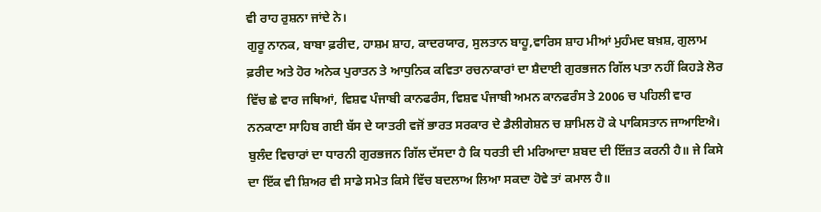ਵੀ ਰਾਹ ਰੁਸ਼ਨਾ ਜਾਂਦੇ ਨੇ।
ਗੁਰੂ ਨਾਨਕ, ਬਾਬਾ ਫ਼ਰੀਦ, ਹਾਸ਼ਮ ਸ਼ਾਹ, ਕਾਦਰਯਾਰ, ਸੁਲਤਾਨ ਬਾਹੂ,ਵਾਰਿਸ ਸ਼ਾਹ ਮੀਆਂ ਮੁਹੰਮਦ ਬਖ਼ਸ਼, ਗੁਲਾਮ ਫ਼ਰੀਦ ਅਤੇ ਹੋਰ ਅਨੇਕ ਪੁਰਾਤਨ ਤੇ ਆਧੁਨਿਕ ਕਵਿਤਾ ਰਚਨਾਕਾਰਾਂ ਦਾ ਸ਼ੈਦਾਈ ਗੁਰਭਜਨ ਗਿੱਲ ਪਤਾ ਨਹੀਂ ਕਿਹੜੇ ਲੋਰ ਵਿੱਚ ਛੇ ਵਾਰ ਜਥਿਆਂ, ਵਿਸ਼ਵ ਪੰਜਾਬੀ ਕਾਨਫਰੰਸ, ਵਿਸ਼ਵ ਪੰਜਾਬੀ ਅਮਨ ਕਾਨਫਰੰਸ ਤੇ 2006 ਚ ਪਹਿਲੀ ਵਾਰ ਨਨਕਾਣਾ ਸਾਹਿਬ ਗਈ ਬੱਸ ਦੇ ਯਾਤਰੀ ਵਜੋਂ ਭਾਰਤ ਸਰਕਾਰ ਦੇ ਡੈਲੀਗੇਸ਼ਨ ਚ ਸ਼ਾਮਿਲ ਹੋ ਕੇ ਪਾਕਿਸਤਾਨ ਜਾਆਇਐ। ਬੁਲੰਦ ਵਿਚਾਰਾਂ ਦਾ ਧਾਰਨੀ ਗੁਰਭਜਨ ਗਿੱਲ ਦੱਸਦਾ ਹੈ ਕਿ ਧਰਤੀ ਦੀ ਮਰਿਆਦਾ ਸ਼ਬਦ ਦੀ ਇੱਜ਼ਤ ਕਰਨੀ ਹੈ॥ ਜੇ ਕਿਸੇ ਦਾ ਇੱਕ ਵੀ ਸ਼ਿਅਰ ਵੀ ਸਾਡੇ ਸਮੇਤ ਕਿਸੇ ਵਿੱਚ ਬਦਲਾਅ ਲਿਆ ਸਕਦਾ ਹੋਵੇ ਤਾਂ ਕਮਾਲ ਹੈ॥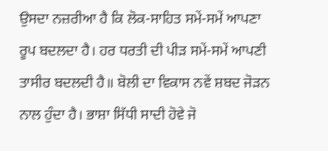ਉਸਦਾ ਨਜ਼ਰੀਆ ਹੈ ਕਿ ਲੋਕ-ਸਾਹਿਤ ਸਮੇਂ-ਸਮੇਂ ਆਪਣਾ ਰੂਪ ਬਦਲਦਾ ਹੈ। ਹਰ ਧਰਤੀ ਦੀ ਪੀੜ ਸਮੇਂ-ਸਮੇਂ ਆਪਣੀ ਤਾਸੀਰ ਬਦਲਦੀ ਹੈ॥ ਬੋਲੀ ਦਾ ਵਿਕਾਸ ਨਵੇਂ ਸ਼ਬਦ ਜੋੜਨ ਨਾਲ ਹੁੰਦਾ ਹੈ। ਭਾਸ਼ਾ ਸਿੱਧੀ ਸਾਦੀ ਹੋਵੇ ਜੋ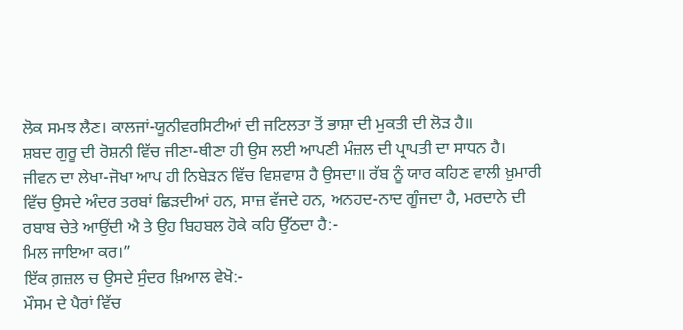ਲੋਕ ਸਮਝ ਲੈਣ। ਕਾਲਜਾਂ-ਯੂਨੀਵਰਸਿਟੀਆਂ ਦੀ ਜਟਿਲਤਾ ਤੋਂ ਭਾਸ਼ਾ ਦੀ ਮੁਕਤੀ ਦੀ ਲੋੜ ਹੈ॥
ਸ਼ਬਦ ਗੁਰੂ ਦੀ ਰੋਸ਼ਨੀ ਵਿੱਚ ਜੀਣਾ-ਥੀਣਾ ਹੀ ਉਸ ਲਈ ਆਪਣੀ ਮੰਜ਼ਲ ਦੀ ਪ੍ਰਾਪਤੀ ਦਾ ਸਾਧਨ ਹੈ। ਜੀਵਨ ਦਾ ਲੇਖਾ-ਜੋਖਾ ਆਪ ਹੀ ਨਿਬੇੜਨ ਵਿੱਚ ਵਿਸ਼ਵਾਸ਼ ਹੈ ਉਸਦਾ॥ ਰੱਬ ਨੂੰ ਯਾਰ ਕਹਿਣ ਵਾਲੀ ਖ਼ੁਮਾਰੀ ਵਿੱਚ ਉਸਦੇ ਅੰਦਰ ਤਰਬਾਂ ਛਿੜਦੀਆਂ ਹਨ, ਸਾਜ਼ ਵੱਜਦੇ ਹਨ, ਅਨਹਦ-ਨਾਦ ਗੂੰਜਦਾ ਹੈ, ਮਰਦਾਨੇ ਦੀ ਰਬਾਬ ਚੇਤੇ ਆਉਂਦੀ ਐ ਤੇ ਉਹ ਬਿਹਬਲ ਹੋਕੇ ਕਹਿ ਉੱਠਦਾ ਹੈ:-
ਮਿਲ ਜਾਇਆ ਕਰ।”
ਇੱਕ ਗ਼ਜ਼ਲ ਚ ਉਸਦੇ ਸੁੰਦਰ ਖ਼ਿਆਲ ਵੇਖੋ:-
ਮੌਸਮ ਦੇ ਪੈਰਾਂ ਵਿੱਚ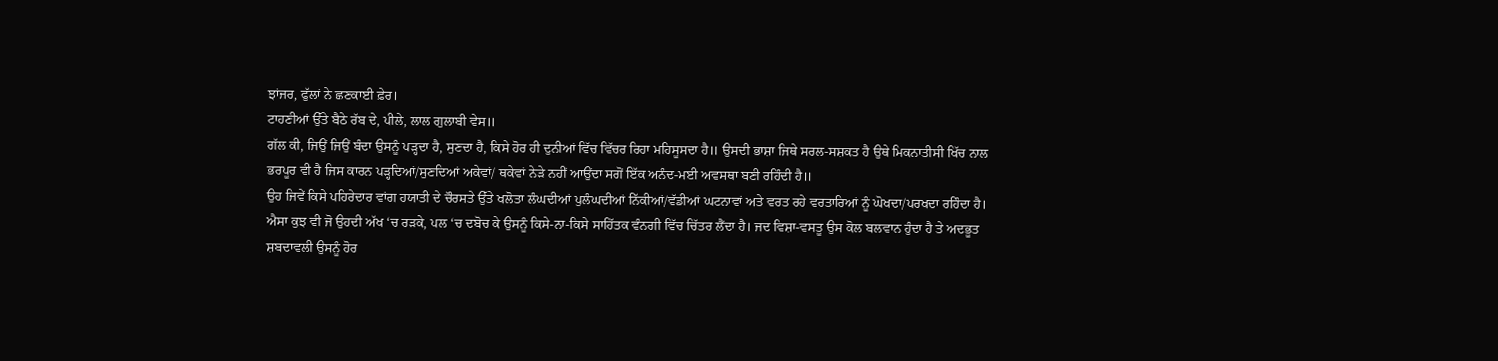ਝਾਂਜਰ, ਫੁੱਲਾਂ ਨੇ ਛਣਕਾਈ ਫ਼ੇਰ।
ਟਾਹਣੀਆਂ ਉੱਤੇ ਬੈਠੇ ਰੱਬ ਦੇ, ਪੀਲੇ, ਲਾਲ ਗੁਲਾਬੀ ਵੇਸ॥
ਗੱਲ ਕੀ, ਜਿਉਂ ਜਿਉਂ ਬੰਦਾ ਉਸਨੂੰ ਪੜ੍ਹਦਾ ਹੈ, ਸੁਣਦਾ ਹੈ, ਕਿਸੇ ਹੋਰ ਹੀ ਦੁਨੀਆਂ ਵਿੱਚ ਵਿੱਚਰ ਰਿਹਾ ਮਹਿਸੂਸਦਾ ਹੈ॥ ਉਸਦੀ ਭਾਸ਼ਾ ਜਿਥੇ ਸਰਲ-ਸਸ਼ਕਤ ਹੈ ਉਥੇ ਮਿਕਨਾਤੀਸੀ ਖਿੱਚ ਨਾਲ ਭਰਪੂਰ ਵੀ ਹੈ ਜਿਸ ਕਾਰਨ ਪੜ੍ਹਦਿਆਂ/ਸੁਣਦਿਆਂ ਅਕੇਵਾਂ/ ਥਕੇਵਾਂ ਨੇੜੇ ਨਹੀਂ ਆਉਂਦਾ ਸਗੋਂ ਇੱਕ ਅਨੰਦ-ਮਈ ਅਵਸਥਾ ਬਣੀ ਰਹਿੰਦੀ ਹੈ॥
ਉਹ ਜਿਵੇਂ ਕਿਸੇ ਪਹਿਰੇਦਾਰ ਵਾਂਗ ਹਯਾਤੀ ਦੇ ਚੌਰਸਤੇ ਉੱਤੇ ਖਲੋਤਾ ਲੰਘਦੀਆਂ ਪੁਲੰਘਦੀਆਂ ਨਿੱਕੀਆਂ/ਵੱਡੀਆਂ ਘਟਨਾਵਾਂ ਅਤੇ ਵਰਤ ਰਹੇ ਵਰਤਾਰਿਆਂ ਨੂੰ ਘੋਖਦਾ/ਪਰਖਦਾ ਰਹਿੰਦਾ ਹੈ।
ਐਸਾ ਕੁਝ ਵੀ ਜੋ ਉਹਦੀ ਅੱਖ ‘ਚ ਰੜਕੇ, ਪਲ ‘ਚ ਦਬੋਚ ਕੇ ਉਸਨੂੰ ਕਿਸੇ-ਨਾ-ਕਿਸੇ ਸਾਹਿੱਤਕ ਵੰਨਗੀ ਵਿੱਚ ਚਿੱਤਰ ਲੈਂਦਾ ਹੈ। ਜਦ ਵਿਸ਼ਾ-ਵਸਤੂ ਉਸ ਕੋਲ ਬਲਵਾਨ ਹੁੰਦਾ ਹੈ ਤੇ ਅਦਭੂਤ ਸ਼ਬਦਾਵਲੀ ਉਸਨੂੰ ਹੋਰ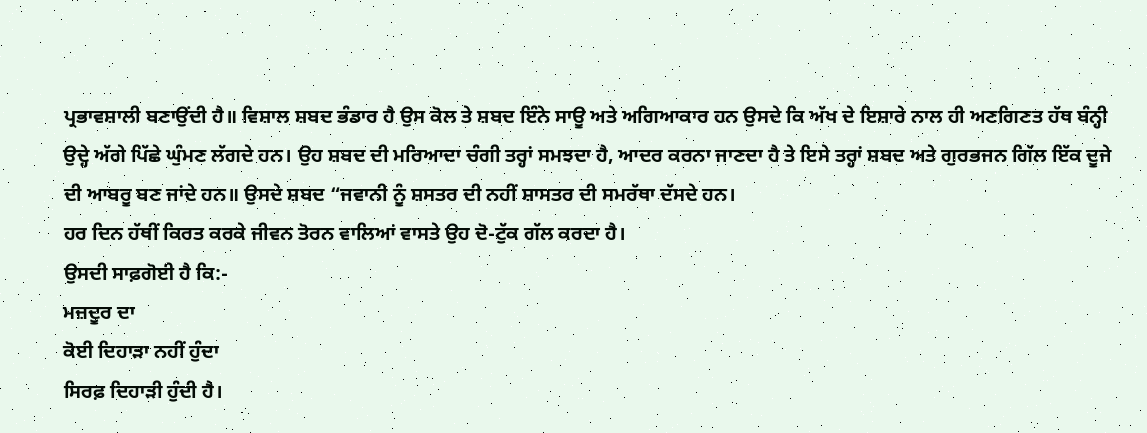ਪ੍ਰਭਾਵਸ਼ਾਲੀ ਬਣਾਉਂਦੀ ਹੈ॥ ਵਿਸ਼ਾਲ ਸ਼ਬਦ ਭੰਡਾਰ ਹੈ ਉਸ ਕੋਲ ਤੇ ਸ਼ਬਦ ਇੰਨੇ ਸਾਊ ਅਤੇ ਅਗਿਆਕਾਰ ਹਨ ਉਸਦੇ ਕਿ ਅੱਖ ਦੇ ਇਸ਼ਾਰੇ ਨਾਲ ਹੀ ਅਣਗਿਣਤ ਹੱਥ ਬੰਨ੍ਹੀ ਉਦ੍ਹੇ ਅੱਗੇ ਪਿੱਛੇ ਘੁੰਮਣ ਲੱਗਦੇ ਹਨ। ਉਹ ਸ਼ਬਦ ਦੀ ਮਰਿਆਦਾ ਚੰਗੀ ਤਰ੍ਹਾਂ ਸਮਝਦਾ ਹੈ, ਆਦਰ ਕਰਨਾ ਜਾਣਦਾ ਹੈ ਤੇ ਇਸੇ ਤਰ੍ਹਾਂ ਸ਼ਬਦ ਅਤੇ ਗੁਰਭਜਨ ਗਿੱਲ ਇੱਕ ਦੂਜੇ ਦੀ ਆਬਰੂ ਬਣ ਜਾਂਦੇ ਹਨ॥ ਉਸਦੇ ਸ਼ਬਦ “ਜਵਾਨੀ ਨੂੰ ਸ਼ਸਤਰ ਦੀ ਨਹੀਂ ਸ਼ਾਸਤਰ ਦੀ ਸਮਰੱਥਾ ਦੱਸਦੇ ਹਨ।
ਹਰ ਦਿਨ ਹੱਥੀਂ ਕਿਰਤ ਕਰਕੇ ਜੀਵਨ ਤੋਰਨ ਵਾਲਿਆਂ ਵਾਸਤੇ ਉਹ ਦੋ-ਟੁੱਕ ਗੱਲ ਕਰਦਾ ਹੈ।
ਉਸਦੀ ਸਾਫ਼ਗੋਈ ਹੈ ਕਿ:-
ਮਜ਼ਦੂਰ ਦਾ
ਕੋਈ ਦਿਹਾੜਾ ਨਹੀਂ ਹੁੰਦਾ
ਸਿਰਫ਼ ਦਿਹਾੜੀ ਹੁੰਦੀ ਹੈ।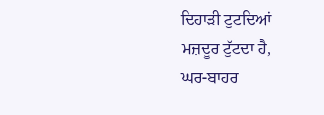ਦਿਹਾੜੀ ਟੁਟਦਿਆਂ
ਮਜ਼ਦੂਰ ਟੁੱਟਦਾ ਹੈ,
ਘਰ-ਬਾਹਰ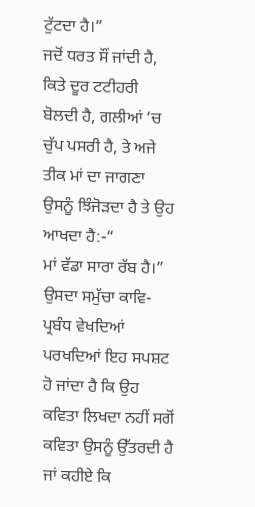ਟੁੱਟਦਾ ਹੈ।”
ਜਦੋਂ ਧਰਤ ਸੌਂ ਜਾਂਦੀ ਹੈ, ਕਿਤੇ ਦੂਰ ਟਟੀਹਰੀ ਬੋਲਦੀ ਹੈ, ਗਲੀਆਂ ‘ਚ ਚੁੱਪ ਪਸਰੀ ਹੈ, ਤੇ ਅਜੇ ਤੀਕ ਮਾਂ ਦਾ ਜਾਗਣਾ ਉਸਨੂੰ ਝਿੰਜੋੜਦਾ ਹੈ ਤੇ ਉਹ ਆਖਦਾ ਹੈ:-“
ਮਾਂ ਵੱਡਾ ਸਾਰਾ ਰੱਬ ਹੈ।”
ਉਸਦਾ ਸਮੁੱਚਾ ਕਾਵਿ-ਪ੍ਰਬੰਧ ਵੇਖਦਿਆਂ ਪਰਖਦਿਆਂ ਇਹ ਸਪਸ਼ਟ ਹੋ ਜਾਂਦਾ ਹੈ ਕਿ ਉਹ ਕਵਿਤਾ ਲਿਖਦਾ ਨਹੀਂ ਸਗੋਂ ਕਵਿਤਾ ਉਸਨੂੰ ਉੱਤਰਦੀ ਹੈ ਜਾਂ ਕਹੀਏ ਕਿ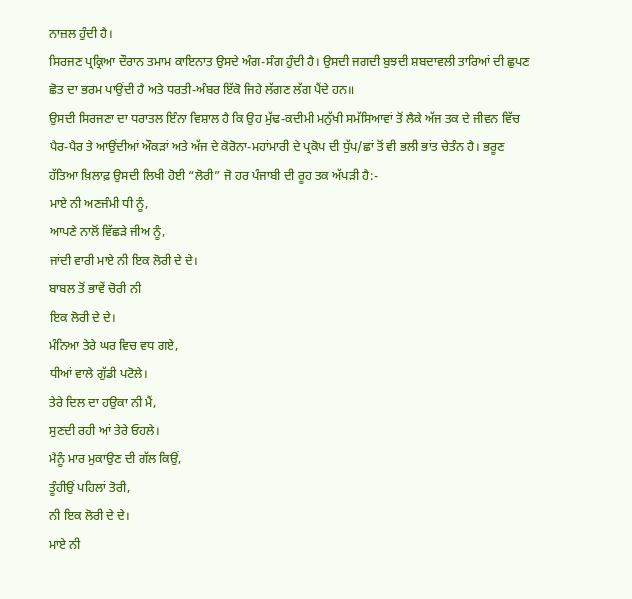ਨਾਜ਼ਲ ਹੁੰਦੀ ਹੈ।
ਸਿਰਜਣ ਪ੍ਰਕ੍ਰਿਆ ਦੌਰਾਨ ਤਮਾਮ ਕਾਇਨਾਤ ਉਸਦੇ ਅੰਗ-ਸੰਗ ਹੁੰਦੀ ਹੈ। ਉਸਦੀ ਜਗਦੀ ਬੁਝਦੀ ਸ਼ਬਦਾਵਲੀ ਤਾਰਿਆਂ ਦੀ ਛੁਪਣ ਛੋਤ ਦਾ ਭਰਮ ਪਾਉਂਦੀ ਹੈ ਅਤੇ ਧਰਤੀ-ਅੰਬਰ ਇੱਕੋ ਜਿਹੇ ਲੱਗਣ ਲੱਗ ਪੈਂਦੇ ਹਨ॥
ਉਸਦੀ ਸਿਰਜਣਾ ਦਾ ਧਰਾਤਲ ਇੰਨਾ ਵਿਸ਼ਾਲ ਹੈ ਕਿ ਉਹ ਮੁੱਢ-ਕਦੀਮੀ ਮਨੁੱਖੀ ਸਮੱਸਿਆਵਾਂ ਤੋਂ ਲੈਕੇ ਅੱਜ ਤਕ ਦੇ ਜੀਵਨ ਵਿੱਚ ਪੈਰ-ਪੈਰ ਤੇ ਆਉਂਦੀਆਂ ਔਕੜਾਂ ਅਤੇ ਅੱਜ ਦੇ ਕੋਰੋਨਾ-ਮਹਾਂਮਾਰੀ ਦੇ ਪ੍ਰਕੋਪ ਦੀ ਧੁੱਪ/ਛਾਂ ਤੋਂ ਵੀ ਭਲੀ ਭਾਂਤ ਚੇਤੰਨ ਹੈ। ਭਰੂਣ ਹੱਤਿਆ ਖ਼ਿਲਾਫ਼ ਉਸਦੀ ਲਿਖੀ ਹੋਈ “ਲੋਰੀ” ਜੋ ਹਰ ਪੰਜਾਬੀ ਦੀ ਰੂਹ ਤਕ ਅੱਪੜੀ ਹੈ:-
ਮਾਏ ਨੀ ਅਣਜੰਮੀ ਧੀ ਨੂੰ,
ਆਪਣੇ ਨਾਲੋਂ ਵਿੱਛੜੇ ਜੀਅ ਨੂੰ,
ਜਾਂਦੀ ਵਾਰੀ ਮਾਏ ਨੀ ਇਕ ਲੋਰੀ ਦੇ ਦੇ।
ਬਾਬਲ ਤੋਂ ਭਾਵੇਂ ਚੋਰੀ ਨੀ
ਇਕ ਲੋਰੀ ਦੇ ਦੇ।
ਮੰਨਿਆ ਤੇਰੇ ਘਰ ਵਿਚ ਵਧ ਗਏ,
ਧੀਆਂ ਵਾਲੇ ਗੁੱਡੀ ਪਟੋਲੇ।
ਤੇਰੇ ਦਿਲ ਦਾ ਹਉਕਾ ਨੀ ਮੈਂ,
ਸੁਣਦੀ ਰਹੀ ਆਂ ਤੇਰੇ ਓਹਲੇ।
ਮੈਨੂੰ ਮਾਰ ਮੁਕਾਉਣ ਦੀ ਗੱਲ ਕਿਉਂ,
ਤੂੰਹੀਉਂ ਪਹਿਲਾਂ ਤੋਰੀ,
ਨੀ ਇਕ ਲੋਰੀ ਦੇ ਦੇ।
ਮਾਏ ਨੀ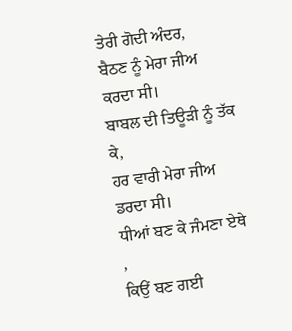ਤੇਰੀ ਗੋਦੀ ਅੰਦਰ,
ਬੈਠਣ ਨੂੰ ਮੇਰਾ ਜੀਅ ਕਰਦਾ ਸੀ।
ਬਾਬਲ ਦੀ ਤਿਊੜੀ ਨੂੰ ਤੱਕ ਕੇ,
ਹਰ ਵਾਰੀ ਮੇਰਾ ਜੀਅ ਡਰਦਾ ਸੀ।
ਧੀਆਂ ਬਣ ਕੇ ਜੰਮਣਾ ਏਥੇ ,
ਕਿਉਂ ਬਣ ਗਈ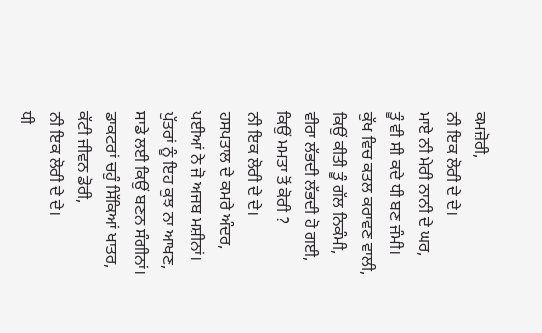ਕਮਜ਼ੋਰੀ,
ਨੀ ਇਕ ਲੋਰੀ ਦੇ ਦੇ।
ਮਾਏ ਨੀ ਮੇਰੀ ਨਾਨੀ ਦੇ ਘਰ,
ਤੂੰ ਵੀ ਸੀ ਕਦੇ ਧੀ ਬਣ ਜੰਮੀ।
ਕੁੱਖ ਵਿਚ ਕਤਲ ਕਰਾਵਣ ਵਾਲੀ,
ਕਿਉਂ ਕੀਤੀ ਤੂੰ ਗੱਲ ਨਿਕੰਮੀ,
ਵੀਰਾ ਲੱਭਦੀ ਲੱਭਦੀ ਹੋ ਗਈ,
ਕਿਉਂ ਮਮਤਾ ਤੋਂ ਕੋਰੀ ?
ਨੀ ਇਕ ਲੋਰੀ ਦੇ ਦੇ।
ਹਸਪਤਾਲ ਦੇ ਕਮਰੇ ਅੰਦਰ,
ਪਈਆਂ ਨੇ ਜੋ ਅਜਬ ਮਸ਼ੀਨਾਂ।
ਪੁੱਤਰਾਂ ਨੂੰ ਇਹ ਕੁਝ ਨਾ ਆਖਣ,
ਸਾਡੇ ਲਈ ਕਿਉਂ ਬਣਨ ਸੰਗੀਨਾਂ।
ਡਾਕਟਰਾਂ ਚਹੁੰ ਸਿੱਕਿਆਂ ਖਾਤਰ,
ਕੱਟੀ ਜੀਵਨ ਡੋਰੀ,
ਨੀ ਇਕ ਲੋਰੀ ਦੇ ਦੇ।
ਧੀ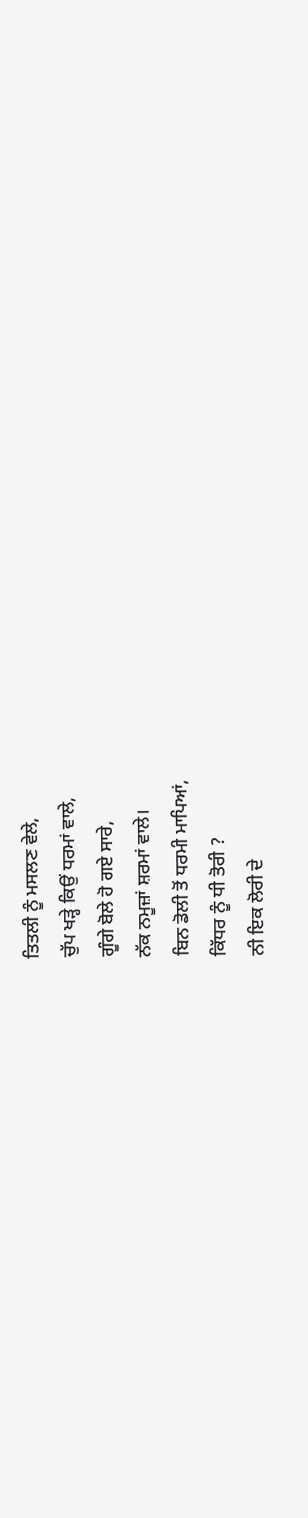ਤਿਤਲੀ ਨੂੰ ਮਸਲਣ ਵੇਲੇ,
ਚੁੱਪ ਖੜ੍ਹੇ ਕਿਉਂ ਧਰਮਾਂ ਵਾਲੇ,
ਗੂੰਗੇ ਬੋਲੇ ਹੋ ਗਏ ਸਾਰੇ,
ਨੱਕ ਨਮੂਜ਼ਾਂ ਸ਼ਰਮਾਂ ਵਾਲੇ।
ਬਿਨ ਡੋਲੀ ਤੋਂ ਧਰਮੀ ਮਾਪਿਆਂ,
ਕਿੱਧਰ ਨੂੰ ਧੀ ਤੋਰੀ ?
ਨੀ ਇਕ ਲੋਰੀ ਦੇ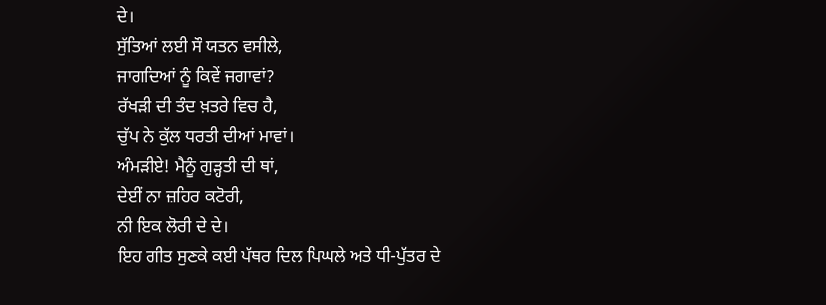ਦੇ।
ਸੁੱਤਿਆਂ ਲਈ ਸੌ ਯਤਨ ਵਸੀਲੇ,
ਜਾਗਦਿਆਂ ਨੂੰ ਕਿਵੇਂ ਜਗਾਵਾਂ?
ਰੱਖੜੀ ਦੀ ਤੰਦ ਖ਼ਤਰੇ ਵਿਚ ਹੈ,
ਚੁੱਪ ਨੇ ਕੁੱਲ ਧਰਤੀ ਦੀਆਂ ਮਾਵਾਂ।
ਅੰਮੜੀਏ! ਮੈਨੂੰ ਗੁੜ੍ਹਤੀ ਦੀ ਥਾਂ,
ਦੇਈਂ ਨਾ ਜ਼ਹਿਰ ਕਟੋਰੀ,
ਨੀ ਇਕ ਲੋਰੀ ਦੇ ਦੇ।
ਇਹ ਗੀਤ ਸੁਣਕੇ ਕਈ ਪੱਥਰ ਦਿਲ ਪਿਘਲੇ ਅਤੇ ਧੀ-ਪੁੱਤਰ ਦੇ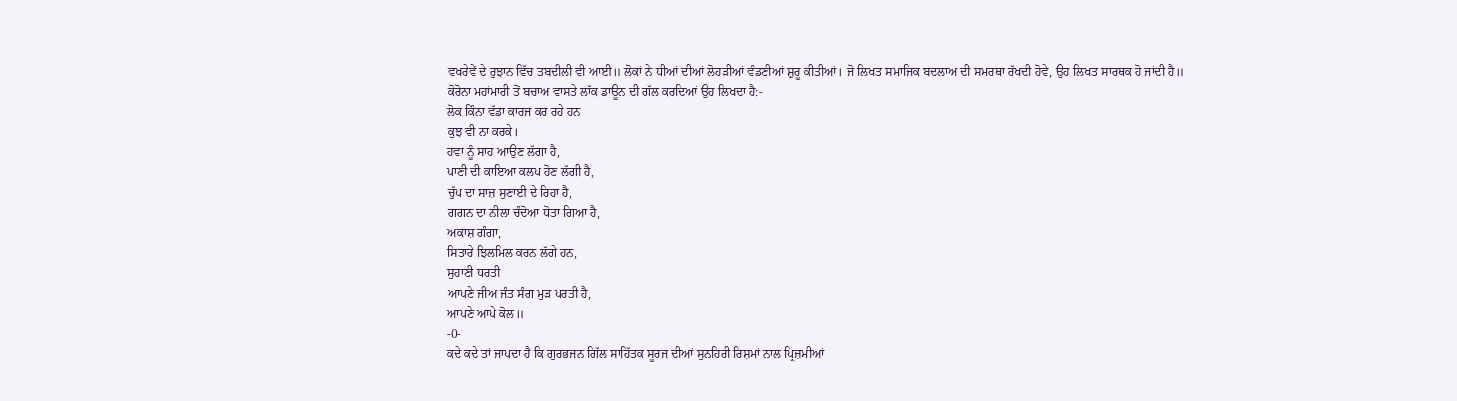ਵਖਰੇਵੇਂ ਦੇ ਰੁਝਾਨ ਵਿੱਚ ਤਬਦੀਲੀ ਵੀ ਆਈ॥ ਲੋਕਾਂ ਨੇ ਧੀਆਂ ਦੀਆਂ ਲੋਹੜੀਆਂ ਵੰਡਣੀਆਂ ਸ਼ੁਰੂ ਕੀਤੀਆਂ। ਜੋ ਲਿਖਤ ਸਮਾਜਿਕ ਬਦਲਾਅ ਦੀ ਸਮਰਥਾ ਰੱਖਦੀ ਹੋਵੇ, ਉਹ ਲਿਖਤ ਸਾਰਥਕ ਹੋ ਜਾਂਦੀ ਹੈ॥
ਕੋਰੋਨਾ ਮਹਾਂਮਾਰੀ ਤੋਂ ਬਚਾਅ ਵਾਸਤੇ ਲਾੱਕ ਡਾਊਨ ਦੀ ਗੱਲ ਕਰਦਿਆਂ ਉਹ ਲਿਖਦਾ ਹੈ:-
ਲੋਕ ਕਿੰਨਾ ਵੱਡਾ ਕਾਰਜ ਕਰ ਰਹੇ ਹਨ
ਕੁਝ ਵੀ ਨਾ ਕਰਕੇ।
ਹਵਾ ਨੂੰ ਸਾਹ ਆਉਣ ਲੱਗਾ ਹੈ,
ਪਾਣੀ ਦੀ ਕਾਇਆ ਕਲਪ ਹੋਣ ਲੱਗੀ ਹੈ,
ਚੁੱਪ ਦਾ ਸਾਜ਼ ਸੁਣਾਈ ਦੇ ਰਿਹਾ ਹੈ,
ਗਗਨ ਦਾ ਨੀਲਾ ਚੰਦੋਆ ਧੋਤਾ ਗਿਆ ਹੈ,
ਅਕਾਸ਼ ਗੰਗਾ,
ਸਿਤਾਰੇ ਝਿਲਮਿਲ ਕਰਨ ਲੱਗੇ ਹਨ,
ਸੁਹਾਣੀ ਧਰਤੀ
ਆਪਣੇ ਜੀਅ ਜੰਤ ਸੰਗ ਮੁੜ ਪਰਤੀ ਹੈ,
ਆਪਣੇ ਆਪੇ ਕੋਲ॥
-0-
ਕਦੇ ਕਦੇ ਤਾਂ ਜਾਪਦਾ ਹੈ ਕਿ ਗੁਰਭਜਨ ਗਿੱਲ ਸਾਹਿੱਤਕ ਸੂਰਜ ਦੀਆਂ ਸੁਨਹਿਰੀ ਰਿਸ਼ਮਾਂ ਨਾਲ ਪ੍ਰਿਜ਼ਮੀਆਂ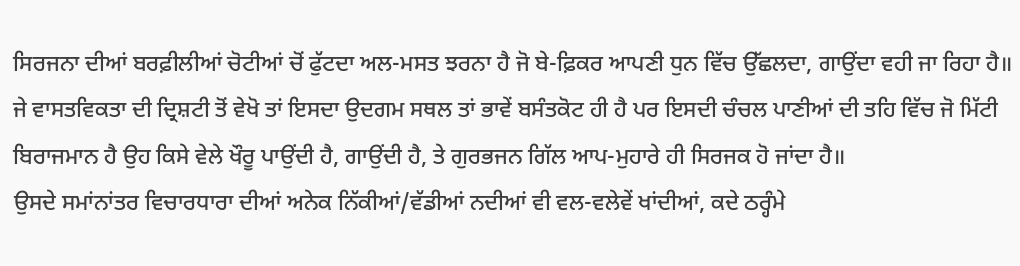ਸਿਰਜਨਾ ਦੀਆਂ ਬਰਫ਼ੀਲੀਆਂ ਚੋਟੀਆਂ ਚੋਂ ਫੁੱਟਦਾ ਅਲ-ਮਸਤ ਝਰਨਾ ਹੈ ਜੋ ਬੇ-ਫ਼ਿਕਰ ਆਪਣੀ ਧੁਨ ਵਿੱਚ ਉੱਛਲਦਾ, ਗਾਉਂਦਾ ਵਹੀ ਜਾ ਰਿਹਾ ਹੈ॥ ਜੇ ਵਾਸਤਵਿਕਤਾ ਦੀ ਦ੍ਰਿਸ਼ਟੀ ਤੋਂ ਵੇਖੋ ਤਾਂ ਇਸਦਾ ਉਦਗਮ ਸਥਲ ਤਾਂ ਭਾਵੇਂ ਬਸੰਤਕੋਟ ਹੀ ਹੈ ਪਰ ਇਸਦੀ ਚੰਚਲ ਪਾਣੀਆਂ ਦੀ ਤਹਿ ਵਿੱਚ ਜੋ ਮਿੱਟੀ ਬਿਰਾਜਮਾਨ ਹੈ ਉਹ ਕਿਸੇ ਵੇਲੇ ਖੌਰੂ ਪਾਉਂਦੀ ਹੈ, ਗਾਉਂਦੀ ਹੈ, ਤੇ ਗੁਰਭਜਨ ਗਿੱਲ ਆਪ-ਮੁਹਾਰੇ ਹੀ ਸਿਰਜਕ ਹੋ ਜਾਂਦਾ ਹੈ॥
ਉਸਦੇ ਸਮਾਂਨਾਂਤਰ ਵਿਚਾਰਧਾਰਾ ਦੀਆਂ ਅਨੇਕ ਨਿੱਕੀਆਂ/ਵੱਡੀਆਂ ਨਦੀਆਂ ਵੀ ਵਲ-ਵਲੇਵੇਂ ਖਾਂਦੀਆਂ, ਕਦੇ ਠਰ੍ਹੰਮੇ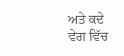ਅਤੇ ਕਦੇ ਵੇਗ ਵਿੱਚ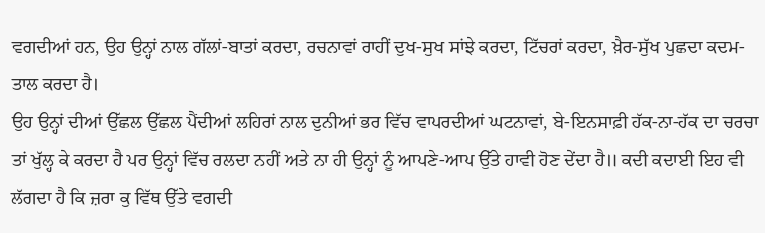ਵਗਦੀਆਂ ਹਨ, ਉਹ ਉਨ੍ਹਾਂ ਨਾਲ ਗੱਲਾਂ-ਬਾਤਾਂ ਕਰਦਾ, ਰਚਨਾਵਾਂ ਰਾਹੀਂ ਦੁਖ-ਸੁਖ ਸਾਂਝੇ ਕਰਦਾ, ਟਿੱਚਰਾਂ ਕਰਦਾ, ਖ਼ੈਰ-ਸੁੱਖ ਪੁਛਦਾ ਕਦਮ-ਤਾਲ ਕਰਦਾ ਹੈ।
ਉਹ ਉਨ੍ਹਾਂ ਦੀਆਂ ਉੱਛਲ ਉੱਛਲ ਪੈਂਦੀਆਂ ਲਹਿਰਾਂ ਨਾਲ ਦੁਨੀਆਂ ਭਰ ਵਿੱਚ ਵਾਪਰਦੀਆਂ ਘਟਨਾਵਾਂ, ਬੇ-ਇਨਸਾਫ਼ੀ ਹੱਕ-ਨਾ-ਹੱਕ ਦਾ ਚਰਚਾ ਤਾਂ ਖੁੱਲ੍ਹ ਕੇ ਕਰਦਾ ਹੈ ਪਰ ਉਨ੍ਹਾਂ ਵਿੱਚ ਰਲਦਾ ਨਹੀਂ ਅਤੇ ਨਾ ਹੀ ਉਨ੍ਹਾਂ ਨੂੰ ਆਪਣੇ-ਆਪ ਉੱਤੇ ਹਾਵੀ ਹੋਣ ਦੇਂਦਾ ਹੈ॥ ਕਦੀ ਕਦਾਈ ਇਹ ਵੀ ਲੱਗਦਾ ਹੈ ਕਿ ਜ਼ਰਾ ਕੁ ਵਿੱਥ ਉੱਤੇ ਵਗਦੀ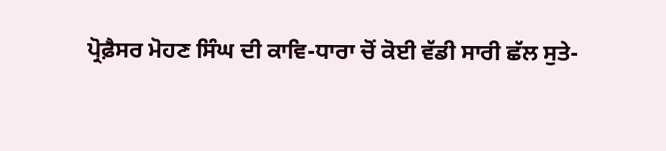ਪ੍ਰੋਫ਼ੈਸਰ ਮੋਹਣ ਸਿੰਘ ਦੀ ਕਾਵਿ-ਧਾਰਾ ਚੋਂ ਕੋਈ ਵੱਡੀ ਸਾਰੀ ਛੱਲ ਸੁਤੇ-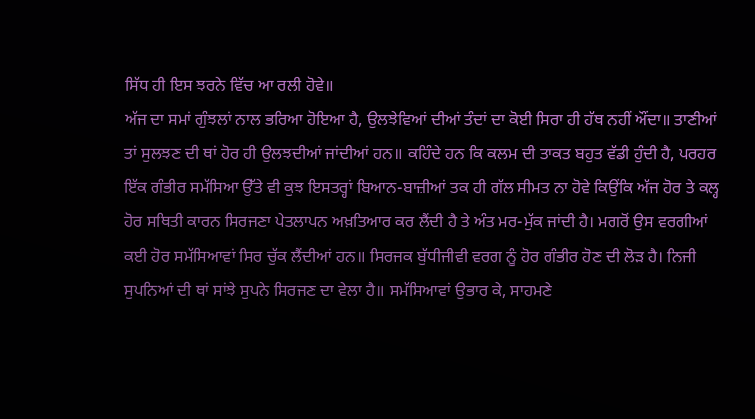ਸਿੱਧ ਹੀ ਇਸ ਝਰਨੇ ਵਿੱਚ ਆ ਰਲੀ ਹੋਵੇ॥
ਅੱਜ ਦਾ ਸਮਾਂ ਗੁੰਝਲਾਂ ਨਾਲ ਭਰਿਆ ਹੋਇਆ ਹੈ, ਉਲਝੇਵਿਆਂ ਦੀਆਂ ਤੰਦਾਂ ਦਾ ਕੋਈ ਸਿਰਾ ਹੀ ਹੱਥ ਨਹੀਂ ਔਂਦਾ॥ ਤਾਣੀਆਂ ਤਾਂ ਸੁਲਝਣ ਦੀ ਥਾਂ ਹੋਰ ਹੀ ਉਲਝਦੀਆਂ ਜਾਂਦੀਆਂ ਹਨ॥ ਕਹਿੰਦੇ ਹਨ ਕਿ ਕਲਮ ਦੀ ਤਾਕਤ ਬਹੁਤ ਵੱਡੀ ਹੁੰਦੀ ਹੈ, ਪਰਹਰ ਇੱਕ ਗੰਭੀਰ ਸਮੱਸਿਆ ਉੱਤੇ ਵੀ ਕੁਝ ਇਸਤਰ੍ਹਾਂ ਬਿਆਨ-ਬਾਜ਼ੀਆਂ ਤਕ ਹੀ ਗੱਲ ਸੀਮਤ ਨਾ ਹੋਵੇ ਕਿਉਂਕਿ ਅੱਜ ਹੋਰ ਤੇ ਕਲ੍ਹ ਹੋਰ ਸਥਿਤੀ ਕਾਰਨ ਸਿਰਜਣਾ ਪੇਤਲਾਪਨ ਅਖ਼ਤਿਆਰ ਕਰ ਲੈਂਦੀ ਹੈ ਤੇ ਅੰਤ ਮਰ-ਮੁੱਕ ਜਾਂਦੀ ਹੈ। ਮਗਰੋਂ ਉਸ ਵਰਗੀਆਂ ਕਈ ਹੋਰ ਸਮੱਸਿਆਵਾਂ ਸਿਰ ਚੁੱਕ ਲੈਂਦੀਆਂ ਹਨ॥ ਸਿਰਜਕ ਬੁੱਧੀਜੀਵੀ ਵਰਗ ਨੂੰ ਹੋਰ ਗੰਭੀਰ ਹੋਣ ਦੀ ਲੋੜ ਹੈ। ਨਿਜੀ ਸੁਪਨਿਆਂ ਦੀ ਥਾਂ ਸਾਂਝੇ ਸੁਪਨੇ ਸਿਰਜਣ ਦਾ ਵੇਲਾ ਹੈ॥ ਸਮੱਸਿਆਵਾਂ ਉਭਾਰ ਕੇ, ਸਾਹਮਣੇ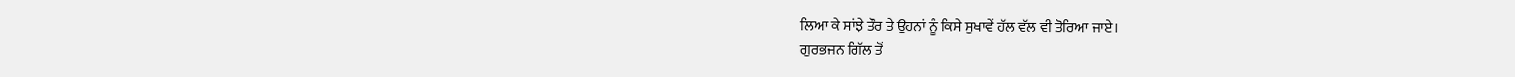ਲਿਆ ਕੇ ਸਾਂਝੇ ਤੌਰ ਤੇ ਉਹਨਾਂ ਨੂੰ ਕਿਸੇ ਸੁਖਾਵੇਂ ਹੱਲ ਵੱਲ ਵੀ ਤੋਰਿਆ ਜਾਏ।
ਗੁਰਭਜਨ ਗਿੱਲ ਤੋਂ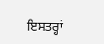ਇਸਤਰ੍ਹਾਂ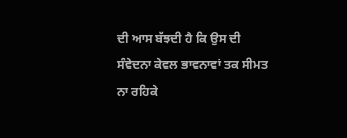ਦੀ ਆਸ ਬੱਝਦੀ ਹੈ ਕਿ ਉਸ ਦੀ ਸੰਵੇਦਨਾ ਕੇਵਲ ਭਾਵਨਾਵਾਂ ਤਕ ਸੀਮਤ ਨਾ ਰਹਿਕੇ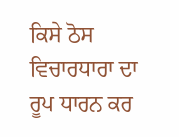ਕਿਸੇ ਠੋਸ ਵਿਚਾਰਧਾਰਾ ਦਾ ਰੂਪ ਧਾਰਨ ਕਰ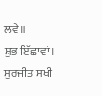ਲਵੇ॥
ਸ਼ੁਭ ਇੱਛਾਵਾਂ।
ਸੁਰਜੀਤ ਸਖੀ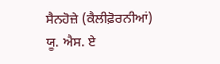ਸੈਨਹੋਜ਼ੇ (ਕੈਲੀਫ਼ੋਰਨੀਆਂ)
ਯੂ. ਐਸ. ਏ